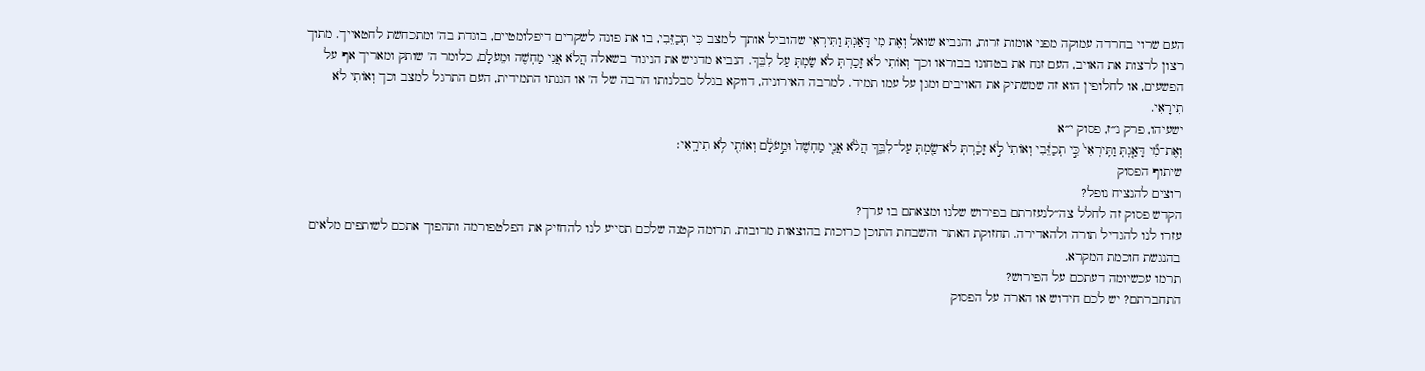העם שרוי בחרדה עמוקה מפני אומות זרות, והנביא שואל וְאֶת מִי דָּאַגְתְּ וַתִּירְאִי שהוביל אותך למצב כִּי תְכַזֵּבִי, בו את פונה לשקרים דיפלומטיים, בוגדת בה' ומתכחשת לחטאייך. מתוך רצון לרצות את האויב, העם זנח את בטחונו בבוראו וכך וְאוֹתִי לֹא זָכַרְתְּ לֹא שַׂמְתְּ עַל לִבֵּךְ. הנביא מדגיש את הניגוד בשאלה הֲלֹא אֲנִי מַחְשֶׁה וּמֵעֹלָם, כלומר ה' שותק ומאריך אף על הפשעים, או לחלופין הוא זה שמשתיק את האויבים ומגן על עמו תמיד. למרבה האירוניה, דווקא בגלל סבלנותו הרבה של ה' או הגנתו התמידית, העם התרגל למצב וכך וְאוֹתִי לֹא תִירָאִי.
ישעיהו, פרק נ״ז, פסוק י״א
וְאֶת־מִ֞י דָּאַ֤גְתְּ וַתִּֽירְאִי֙ כִּ֣י תְכַזֵּ֔בִי וְאוֹתִי֙ לֹ֣א זָכַ֔רְתְּ לֹא־שַׂ֖מְתְּ עַל־לִבֵּ֑ךְ הֲלֹ֨א אֲנִ֤י מַחְשֶׁה֙ וּמֵ֣עֹלָ֔ם וְאוֹתִ֖י לֹ֥א תִירָֽאִי׃
שיתוף הפסוק
רוצים להנציח נופל?
הקדש פסוק זה לחלל צה״לנעזרתם בפירוש שלנו ומצאתם בו ערך?
עזרו לנו להגדיל תורה ולהאדירה. תחזוקת האתר והשבחת התוכן כרוכות בהוצאות מרובות. תרומה קטנה שלכם תסייע לנו להחזיק את הפלטפורמה ותהפוך אתכם לשותפים מלאים בהנגשת חוכמת המקרא.
תרמו עכשיומה דעתכם על הפירוש?
התחברתם? יש לכם חידוש או הארה על הפסוק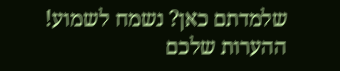שלמדתם כאן? נשמח לשמוע!
ההערות שלכם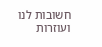חשובות לנו ועוזרות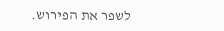לשפר את הפירוש.